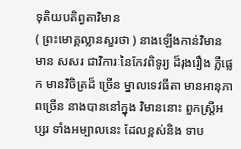ទុតិយបតិព្វតាវិមាន
( ព្រះមោគ្គល្លានសួរថា ) នាងឡើងកាន់វិមាន មាន សសរ ជាវិការៈនៃកែវពិទូរ្យ ដ៏រុងរឿង ភ្លឺផ្លេក មានវិចិត្រដ៏ ច្រើន ម្នាលទេវធីតា មានអានុភាពច្រើន នាងបាននៅក្នុង វិមាននោះ ពួកស្ត្រីអប្សរ ទាំងអម្បាលនេះ ដែលខ្ពស់និង ទាប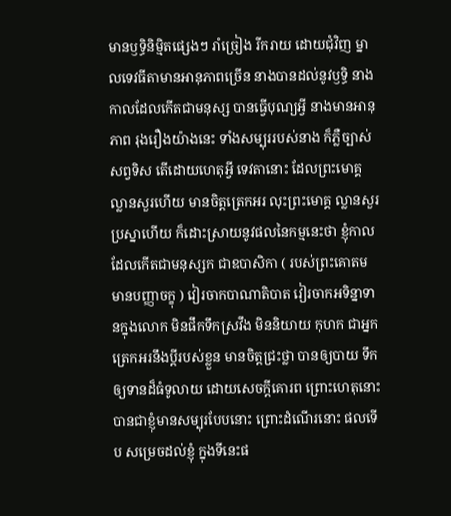មានឫទ្ធិនិម្មិតផ្សេងៗ រាំច្រៀង រីករាយ ដោយជុំវិញ ម្នាលទេវធីតាមានអានុភាពច្រើន នាងបានដល់នូវឫទ្ធិ នាង កាលដែលកើតជាមនុស្ស បានធ្វើបុណ្យអ្វី នាងមានអានុភាព រុងរឿងយ៉ាងនេះ ទាំងសម្បុររបស់នាង ក៏ភ្លឺច្បាស់សព្វទិស តើដោយហេតុអ្វី ទេវតានោះ ដែលព្រះមោគ្គល្លានសួរហើយ មានចិត្តត្រេកអរ លុះព្រះមោគ្គ ល្លានសួរប្រស្នាហើយ ក៏ដោះស្រាយនូវផលនៃកម្មនេះថា ខ្ញុំកាលដែលកើតជាមនុស្សក ជាឧបាសិកា ( របស់ព្រះគោតម មានបញ្ញាចក្ខុ ) វៀរចាកបាណាតិបាត វៀរចាកអទិន្នាទានក្នុងលោក មិនផឹកទឹកស្រវឹង មិននិយាយ កុហក ជាអ្នកត្រេកអរនឹងប្តីរបស់ខ្លួន មានចិត្តជ្រះថ្លា បានឲ្យបាយ ទឹក ឲ្យទានដ៏ធំទូលាយ ដោយសេចក្តីគោរព ព្រោះហេតុនោះ បានជាខ្ញុំមានសម្បុរបែបនោះ ព្រោះដំណើរនោះ ផលទើប សម្រេចដល់ខ្ញុំ ក្នុងទីនេះផ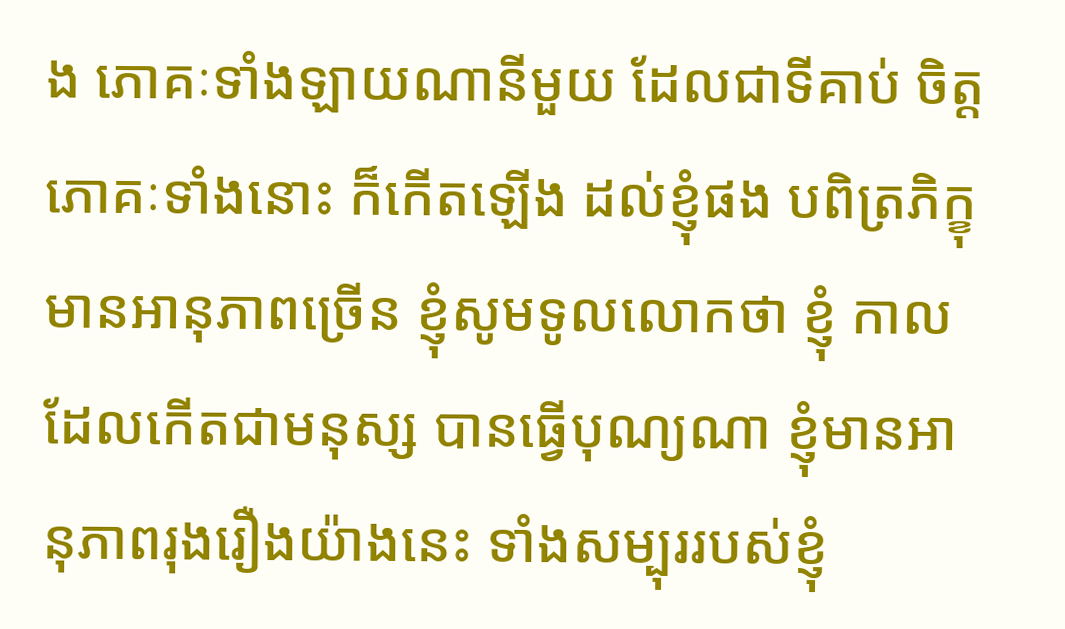ង ភោគៈទាំងឡាយណានីមួយ ដែលជាទីគាប់ ចិត្ត ភោគៈទាំងនោះ ក៏កើតឡើង ដល់ខ្ញុំផង បពិត្រភិក្ខុ មានអានុភាពច្រើន ខ្ញុំសូមទូលលោកថា ខ្ញុំ កាលដែលកើតជាមនុស្ស បានធ្វើបុណ្យណា ខ្ញុំមានអានុភាពរុងរឿងយ៉ាងនេះ ទាំងសម្បុររបស់ខ្ញុំ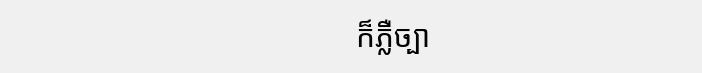ក៏ភ្លឺច្បា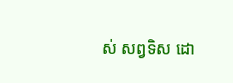ស់ សព្វទិស ដោ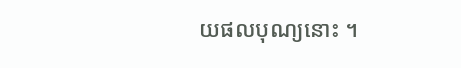យផលបុណ្យនោះ ។